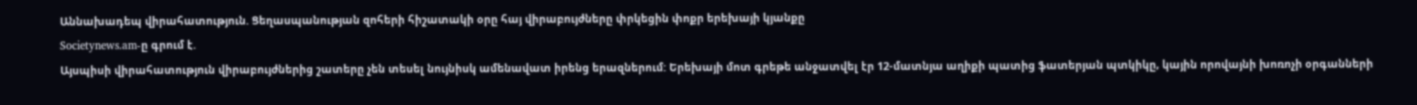Աննախադեպ վիրահատություն. Ցեղասպանության զոհերի հիշատակի օրը հայ վիրաբույժները փրկեցին փոքր երեխայի կյանքը
Societynews.am-ը գրում է.
Այսպիսի վիրահատություն վիրաբույժներից շատերը չեն տեսել նույնիսկ ամենավատ իրենց երազներում: Երեխայի մոտ գրեթե անջատվել էր 12-մատնյա աղիքի պատից ֆատերյան պտկիկը, կային որովայնի խոռոչի օրգանների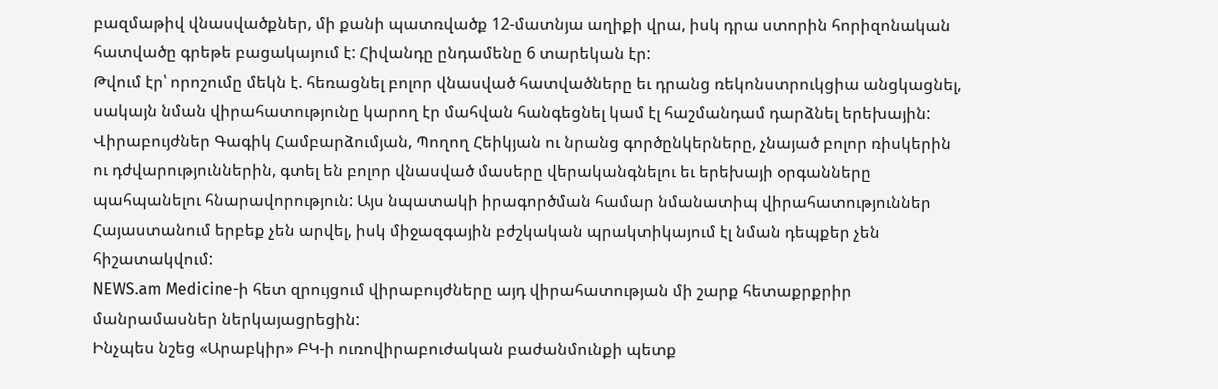բազմաթիվ վնասվածքներ, մի քանի պատռվածք 12-մատնյա աղիքի վրա, իսկ դրա ստորին հորիզոնական հատվածը գրեթե բացակայում է: Հիվանդը ընդամենը 6 տարեկան էր:
Թվում էր՝ որոշումը մեկն է. հեռացնել բոլոր վնասված հատվածները եւ դրանց ռեկոնստրուկցիա անցկացնել, սակայն նման վիրահատությունը կարող էր մահվան հանգեցնել կամ էլ հաշմանդամ դարձնել երեխային: Վիրաբույժներ Գագիկ Համբարձումյան, Պողող Հեիկյան ու նրանց գործընկերները, չնայած բոլոր ռիսկերին ու դժվարություններին, գտել են բոլոր վնասված մասերը վերականգնելու եւ երեխայի օրգանները պահպանելու հնարավորություն: Այս նպատակի իրագործման համար նմանատիպ վիրահատություններ Հայաստանում երբեք չեն արվել, իսկ միջազգային բժշկական պրակտիկայում էլ նման դեպքեր չեն հիշատակվում:
NEWS.am Medicine-ի հետ զրույցում վիրաբույժները այդ վիրահատության մի շարք հետաքրքրիր մանրամասներ ներկայացրեցին:
Ինչպես նշեց «Արաբկիր» ԲԿ-ի ուռովիրաբուժական բաժանմունքի պետք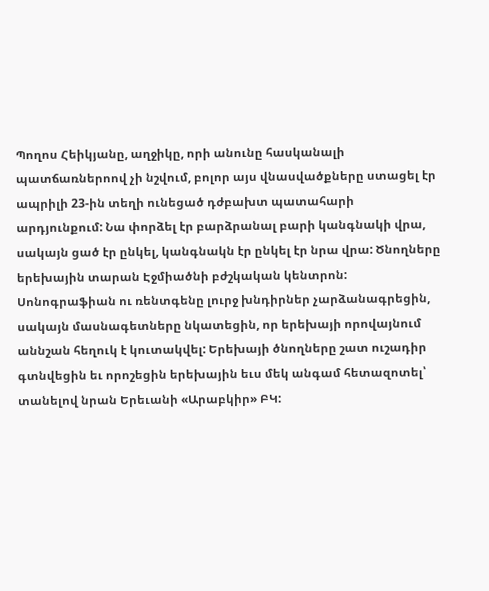Պողոս Հեիկյանը, աղջիկը, որի անունը հասկանալի պատճառներոով չի նշվում, բոլոր այս վնասվածքները ստացել էր ապրիլի 23-ին տեղի ունեցած դժբախտ պատահարի արդյունքում: Նա փորձել էր բարձրանալ բարի կանգնակի վրա, սակայն ցած էր ընկել, կանգնակն էր ընկել էր նրա վրա: Ծնողները երեխային տարան Էջմիածնի բժշկական կենտրոն: Սոնոգրաֆիան ու ռենտգենը լուրջ խնդիրներ չարձանագրեցին, սակայն մասնագետները նկատեցին, որ երեխայի որովայնում աննշան հեղուկ է կուտակվել: Երեխայի ծնողները շատ ուշադիր գտնվեցին եւ որոշեցին երեխային եւս մեկ անգամ հետազոտել՝ տանելով նրան Երեւանի «Արաբկիր» ԲԿ: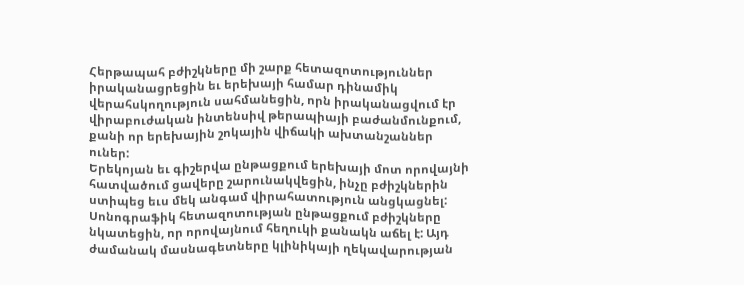Հերթապահ բժիշկները մի շարք հետազոտություններ իրականացրեցին եւ երեխայի համար դինամիկ վերահսկողություն սահմանեցին, որն իրականացվում էր վիրաբուժական ինտենսիվ թերապիայի բաժանմունքում, քանի որ երեխային շոկային վիճակի ախտանշաններ ուներ:
Երեկոյան եւ գիշերվա ընթացքում երեխայի մոտ որովայնի հատվածում ցավերը շարունակվեցին, ինչը բժիշկներին ստիպեց եւս մեկ անգամ վիրահատություն անցկացնել: Սոնոգրաֆիկ հետազոտության ընթացքում բժիշկները նկատեցին, որ որովայնում հեղուկի քանակն աճել է: Այդ ժամանակ մասնագետները կլինիկայի ղեկավարության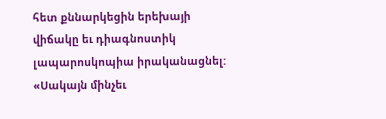հետ քննարկեցին երեխայի վիճակը եւ դիագնոստիկ լապարոսկոպիա իրականացնել:
«Սակայն մինչեւ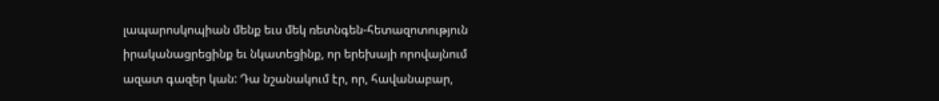լապարոսկոպիան մենք եւս մեկ ռետնգեն-հետազոտություն իրականացրեցինք եւ նկատեցինք, որ երեխայի որովայնում ազատ գազեր կան: Դա նշանակում էր, որ, հավանաբար,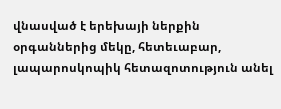վնասված է երեխայի ներքին օրգաններից մեկը, հետեւաբար, լապարոսկոպիկ հետազոտություն անել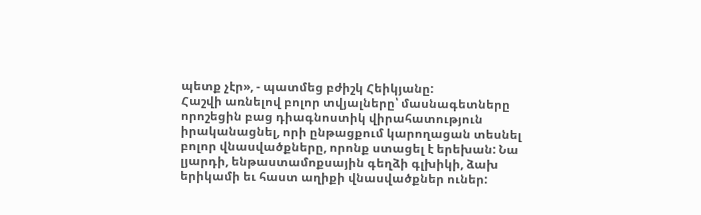պետք չէր», - պատմեց բժիշկ Հեիկյանը:
Հաշվի առնելով բոլոր տվյալները՝ մասնագետները որոշեցին բաց դիագնոստիկ վիրահատություն իրականացնել, որի ընթացքում կարողացան տեսնել բոլոր վնասվածքները, որոնք ստացել է երեխան: Նա լյարդի, ենթաստամոքսային գեղձի գլխիկի, ձախ երիկամի եւ հաստ աղիքի վնասվածքներ ուներ: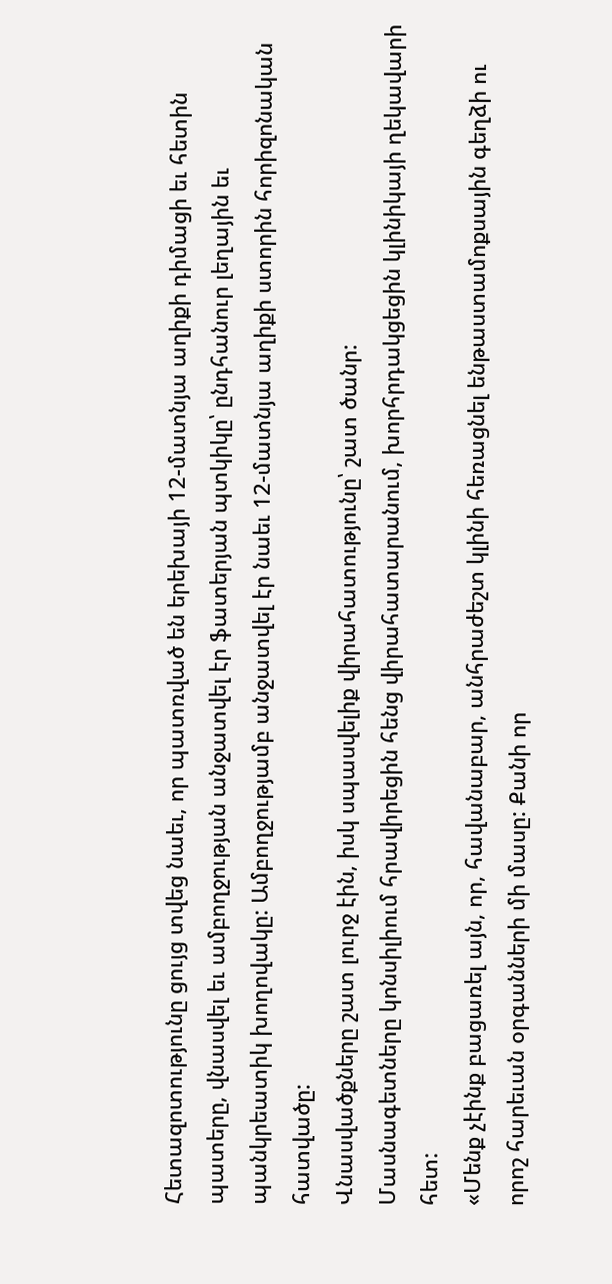Հետազոտությունը ցույց տվեց նաեւ, որ պատռված են երեխայի 12-մատնյա աղիքի դիմացի եւ հետին պատերը, վնասվել եւ ամբողջության անջատվել էր ֆատերյան պտկիկը՝ ընդհանուր լեղային եւ պանկրեատիկ խողովակը: Ամբողջությամբ անջատվել էր նաեւ 12-մատնյա աղիքի ստորին հորիզոնական հատվածը:
Վնասվածքները շատ լուրջ էին, իսկ սպասվելիք վիրահատությունը՝ շատ ծանր:
Մասնագետները կոնսիլիում հրավիրեցին հենց վիրահատարանում, խորհրդակցեցին կլինիկայի ղեկավարի հետ:
«Մենք չէինք բացառել այն, որ, հավանաբար, անհրաժեշտ կլինի հեռացնել ենթաստամոքսային գեղձի ու որոշ հարեւան օրգանների մի մասը: Քանի որ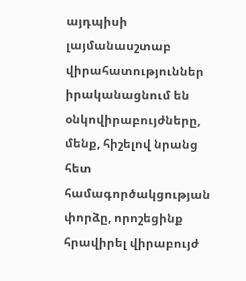այդպիսի լայմանասշտաբ վիրահատություններ իրականացնում են օնկովիրաբույժները, մենք, հիշելով նրանց հետ համագործակցության փորձը, որոշեցինք հրավիրել վիրաբույժ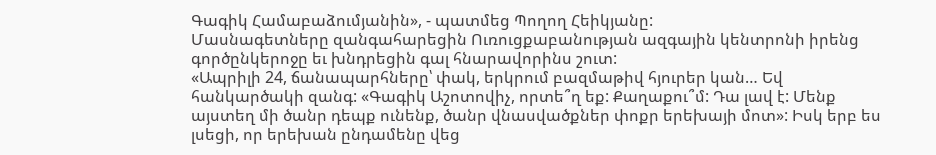Գագիկ Համաբաձումյանին», - պատմեց Պողող Հեիկյանը:
Մասնագետները զանգահարեցին Ուռուցքաբանության ազգային կենտրոնի իրենց գործընկերոջը եւ խնդրեցին գալ հնարավորինս շուտ:
«Ապրիլի 24, ճանապարհները՝ փակ, երկրում բազմաթիվ հյուրեր կան… Եվ հանկարծակի զանգ: «Գագիկ Աշոտովիչ, որտե՞ղ եք: Քաղաքու՞մ: Դա լավ է: Մենք այստեղ մի ծանր դեպք ունենք, ծանր վնասվածքներ փոքր երեխայի մոտ»: Իսկ երբ ես լսեցի, որ երեխան ընդամենը վեց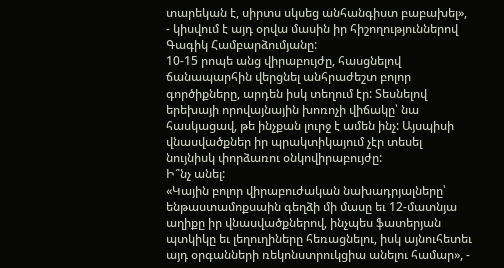տարեկան է, սիրտս սկսեց անհանգիստ բաբախել», - կիսվում է այդ օրվա մասին իր հիշողություններով Գագիկ Համբարձումյանը:
10-15 րոպե անց վիրաբույժը, հասցնելով ճանապարհին վերցնել անհրաժեշտ բոլոր գործիքները, արդեն իսկ տեղում էր: Տեսնելով երեխայի որովայնային խոռոչի վիճակը՝ նա հասկացավ, թե ինչքան լուրջ է ամեն ինչ: Այսպիսի վնասվածքներ իր պրակտիկայում չէր տեսել նույնիսկ փորձառու օնկովիրաբույժը:
Ի՞նչ անել:
«Կային բոլոր վիրաբուժական նախադրյալները՝ ենթաստամոքսաին գեղձի մի մասը եւ 12-մատնյա աղիքը իր վնասվածքներով, ինչպես ֆատերյան պտկիկը եւ լեղուղիները հեռացնելու, իսկ այնուհետեւ այդ օրգանների ռեկոնստրուկցիա անելու համար», -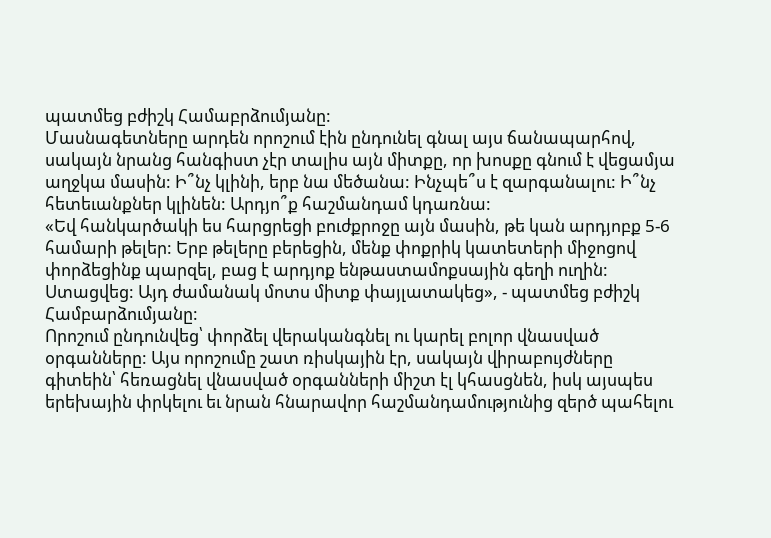պատմեց բժիշկ Համաբրձումյանը:
Մասնագետները արդեն որոշում էին ընդունել գնալ այս ճանապարհով, սակայն նրանց հանգիստ չէր տալիս այն միտքը, որ խոսքը գնում է վեցամյա աղջկա մասին: Ի՞նչ կլինի, երբ նա մեծանա: Ինչպե՞ս է զարգանալու: Ի՞նչ հետեւանքներ կլինեն: Արդյո՞ք հաշմանդամ կդառնա:
«Եվ հանկարծակի ես հարցրեցի բուժքրոջը այն մասին, թե կան արդյոբք 5-6 համարի թելեր: Երբ թելերը բերեցին, մենք փոքրիկ կատետերի միջոցով փորձեցինք պարզել, բաց է արդյոք ենթաստամոքսային գեղի ուղին: Ստացվեց: Այդ ժամանակ մոտս միտք փայլատակեց», - պատմեց բժիշկ Համբարձումյանը:
Որոշում ընդունվեց՝ փորձել վերականգնել ու կարել բոլոր վնասված օրգանները: Այս որոշումը շատ ռիսկային էր, սակայն վիրաբույժները գիտեին՝ հեռացնել վնասված օրգանների միշտ էլ կհասցնեն, իսկ այսպես երեխային փրկելու եւ նրան հնարավոր հաշմանդամությունից զերծ պահելու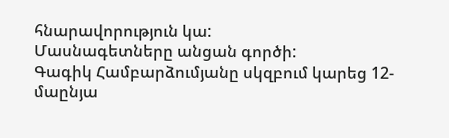հնարավորություն կա:
Մասնագետները անցան գործի:
Գագիկ Համբարձումյանը սկզբում կարեց 12-մաընյա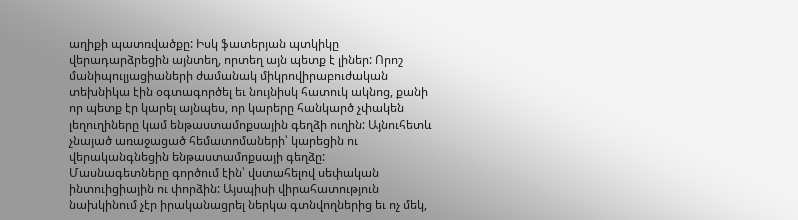աղիքի պատռվածքը: Իսկ ֆատերյան պտկիկը վերադարձրեցին այնտեղ, որտեղ այն պետք է լիներ: Որոշ մանիպուլյացիաների ժամանակ միկրովիրաբուժական տեխնիկա էին օգտագործել եւ նույնիսկ հատուկ ակնոց, քանի որ պետք էր կարել այնպես, որ կարերը հանկարծ չփակեն լեղուղիները կամ ենթաստամոքսային գեղձի ուղին: Այնուհետև չնայած առաջացած հեմատոմաների՝ կարեցին ու վերականգնեցին ենթաստամոքսայի գեղձը:
Մասնագետները գործում էին՝ վստահելով սեփական ինտուիցիային ու փորձին: Այսպիսի վիրահատություն նախկինում չէր իրականացրել ներկա գտնվողներից եւ ոչ մեկ,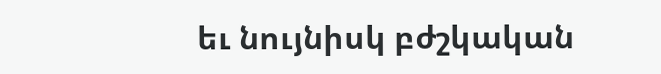եւ նույնիսկ բժշկական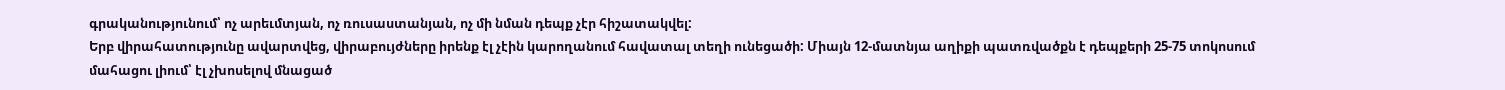գրականությունում՝ ոչ արեւմտյան, ոչ ռուսաստանյան, ոչ մի նման դեպք չէր հիշատակվել:
Երբ վիրահատությունը ավարտվեց, վիրաբույժները իրենք էլ չէին կարողանում հավատալ տեղի ունեցածի: Միայն 12-մատնյա աղիքի պատռվածքն է դեպքերի 25-75 տոկոսում մահացու լիում՝ էլ չխոսելով մնացած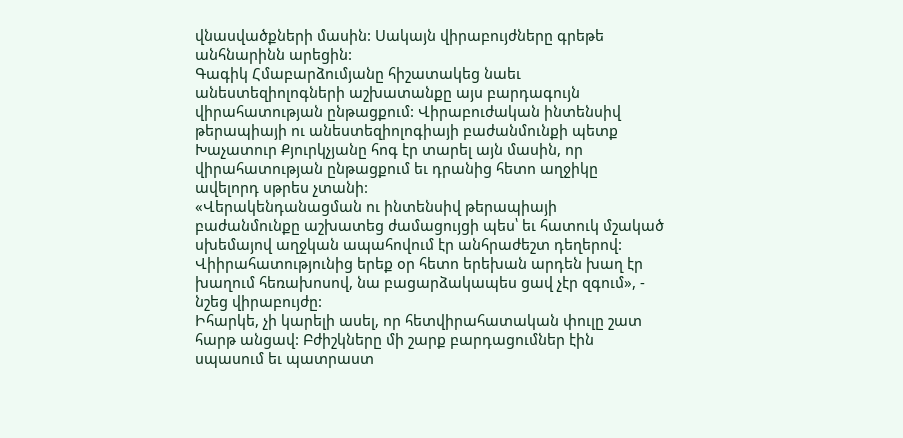վնասվածքների մասին: Սակայն վիրաբույժները գրեթե անհնարինն արեցին:
Գագիկ Հմաբարձումյանը հիշատակեց նաեւ անեստեզիոլոգների աշխատանքը այս բարդագույն վիրահատության ընթացքում: Վիրաբուժական ինտենսիվ թերապիայի ու անեստեզիոլոգիայի բաժանմունքի պետք Խաչատուր Քյուրկչյանը հոգ էր տարել այն մասին, որ վիրահատության ընթացքում եւ դրանից հետո աղջիկը ավելորդ սթրես չտանի:
«Վերակենդանացման ու ինտենսիվ թերապիայի բաժանմունքը աշխատեց ժամացույցի պես՝ եւ հատուկ մշակած սխեմայով աղջկան ապահովում էր անհրաժեշտ դեղերով: Վիիրահատությունից երեք օր հետո երեխան արդեն խաղ էր խաղում հեռախոսով, նա բացարձակապես ցավ չէր զգում», - նշեց վիրաբույժը:
Իհարկե, չի կարելի ասել, որ հետվիրահատական փուլը շատ հարթ անցավ: Բժիշկները մի շարք բարդացումներ էին սպասում եւ պատրաստ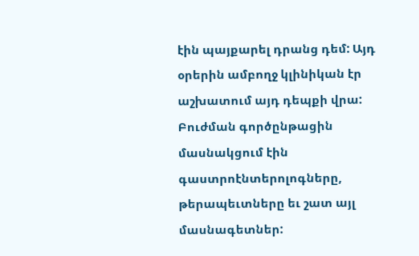էին պայքարել դրանց դեմ: Այդ օրերին ամբողջ կլինիկան էր աշխատում այդ դեպքի վրա: Բուժման գործընթացին մասնակցում էին գաստրոէնտերոլոգները, թերապեւտները եւ շատ այլ մասնագետներ: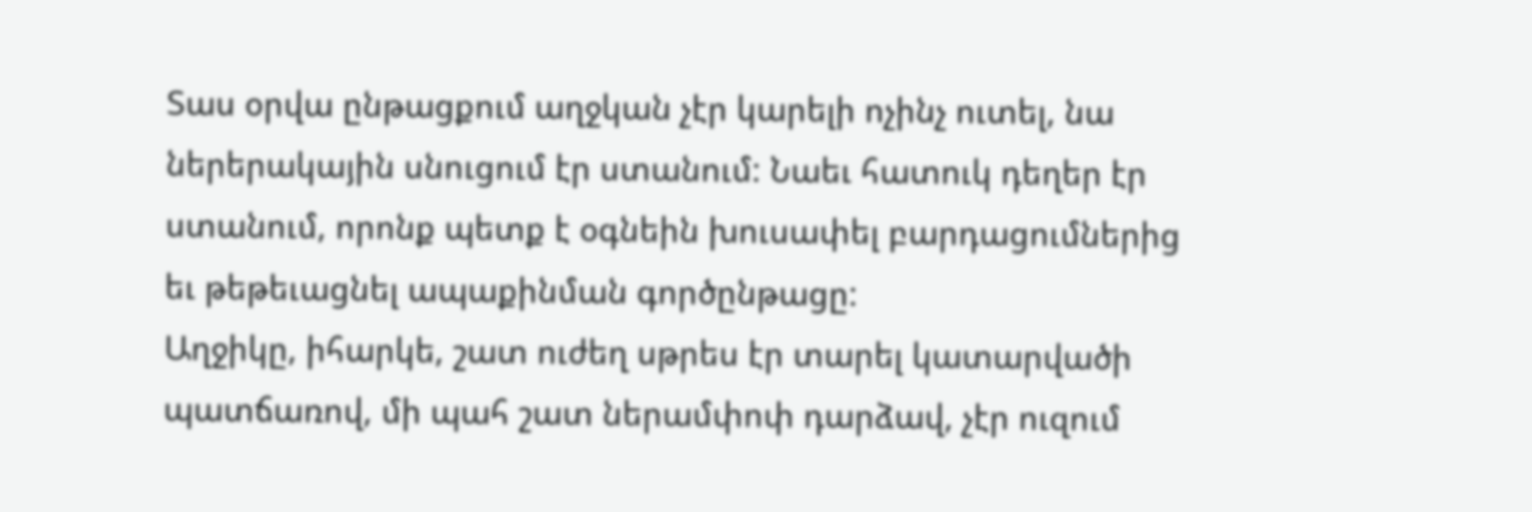Տաս օրվա ընթացքում աղջկան չէր կարելի ոչինչ ուտել, նա ներերակային սնուցում էր ստանում: Նաեւ հատուկ դեղեր էր ստանում, որոնք պետք է օգնեին խուսափել բարդացումներից եւ թեթեւացնել ապաքինման գործընթացը:
Աղջիկը, իհարկե, շատ ուժեղ սթրես էր տարել կատարվածի պատճառով, մի պահ շատ ներամփոփ դարձավ, չէր ուզում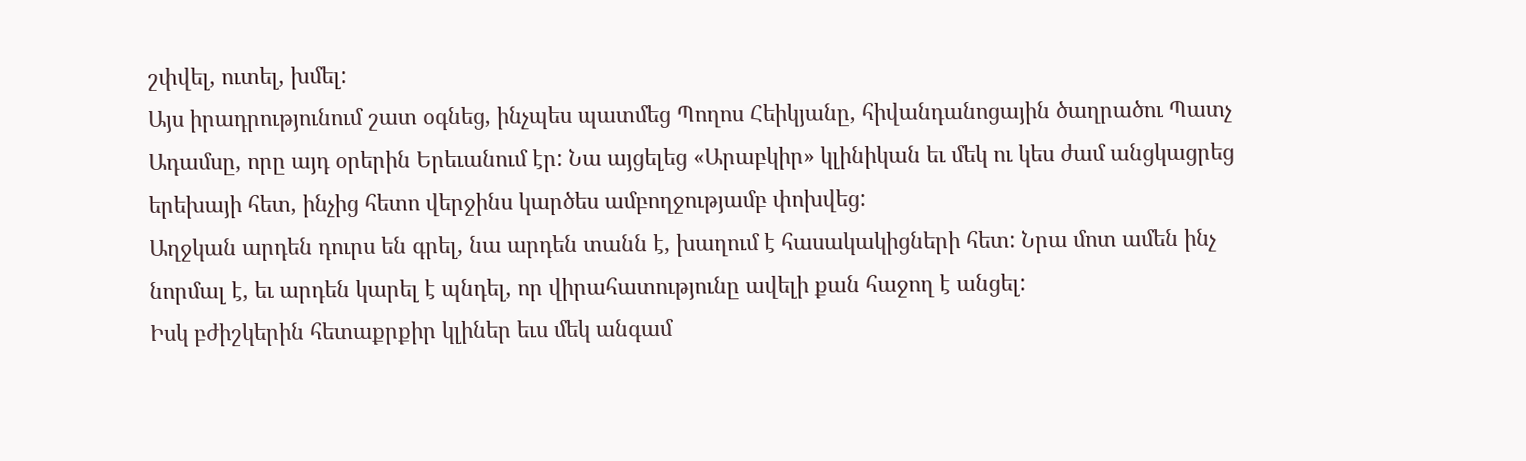շփվել, ուտել, խմել:
Այս իրադրությունում շատ օգնեց, ինչպես պատմեց Պողոս Հեիկյանը, հիվանդանոցային ծաղրածու Պատչ Ադամսը, որը այդ օրերին Երեւանում էր: Նա այցելեց «Արաբկիր» կլինիկան եւ մեկ ու կես ժամ անցկացրեց երեխայի հետ, ինչից հետո վերջինս կարծես ամբողջությամբ փոխվեց:
Աղջկան արդեն դուրս են գրել, նա արդեն տանն է, խաղում է հասակակիցների հետ: Նրա մոտ ամեն ինչ նորմալ է, եւ արդեն կարել է պնդել, որ վիրահատությունը ավելի քան հաջող է անցել:
Իսկ բժիշկերին հետաքրքիր կլիներ եւս մեկ անգամ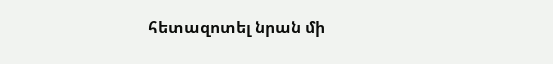հետազոտել նրան մի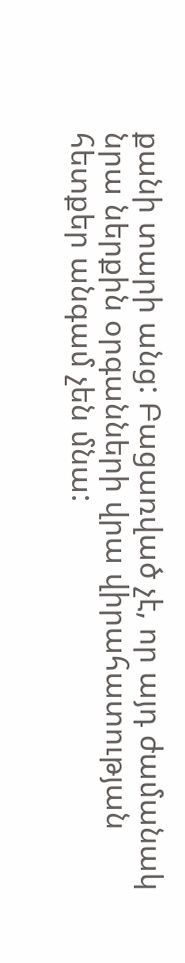քանի տարի անց: Բացառված չէ, որ այդ ժամանակ նրա ներքին օրգանների վրա վիրահատության հետքեր անգամ չեն մնա: